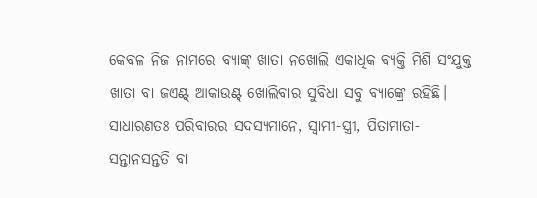କେବଳ ନିଜ ନାମରେ ବ୍ୟାଙ୍କ୍ ଖାତା ନଖୋଲି ଏକାଧିକ ବ୍ୟକ୍ତି ମିଶି ସଂଯୁକ୍ତ ଖାତା ବା ଜଏଣ୍ଟ୍ ଆକାଉଣ୍ଟ୍ ଖୋଲିବାର ସୁବିଧା ସବୁ ବ୍ୟାଙ୍କ୍ରେ ରହିଛି। ସାଧାରଣତଃ ପରିବାରର ସଦସ୍ୟମାନେ, ସ୍ବାମୀ-ସ୍ତ୍ରୀ, ପିତାମାତା-ସନ୍ତାନସନ୍ତତି ବା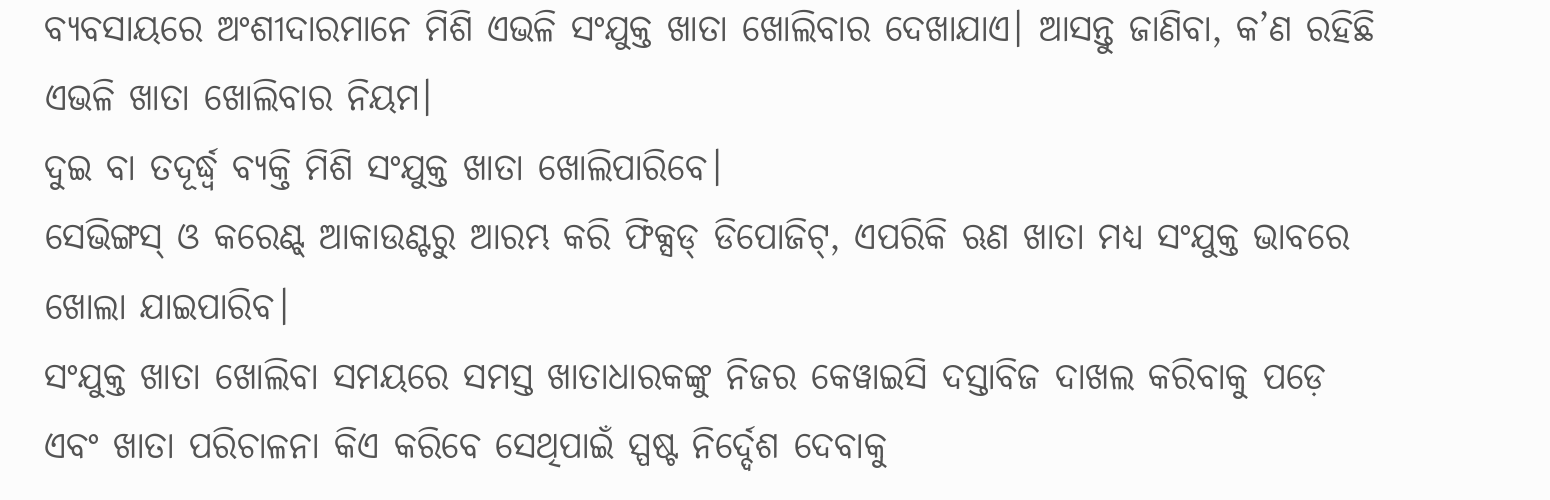ବ୍ୟବସାୟରେ ଅଂଶୀଦାରମାନେ ମିଶି ଏଭଳି ସଂଯୁକ୍ତ ଖାତା ଖୋଲିବାର ଦେଖାଯାଏ। ଆସନ୍ତୁ ଜାଣିବା, କ’ଣ ରହିଛି ଏଭଳି ଖାତା ଖୋଲିବାର ନିୟମ।
ଦୁଇ ବା ତଦୂର୍ଦ୍ଧ୍ବ ବ୍ୟକ୍ତି ମିଶି ସଂଯୁକ୍ତ ଖାତା ଖୋଲିପାରିବେ।
ସେଭିଙ୍ଗସ୍ ଓ କରେଣ୍ଟ୍ ଆକାଉଣ୍ଟରୁ ଆରମ୍ଭ କରି ଫିକ୍ସଡ୍ ଡିପୋଜିଟ୍, ଏପରିକି ଋଣ ଖାତା ମଧ୍ୟ ସଂଯୁକ୍ତ ଭାବରେ ଖୋଲା ଯାଇପାରିବ।
ସଂଯୁକ୍ତ ଖାତା ଖୋଲିବା ସମୟରେ ସମସ୍ତ ଖାତାଧାରକଙ୍କୁ ନିଜର କେୱାଇସି ଦସ୍ତାବିଜ ଦାଖଲ କରିବାକୁ ପଡ଼େ ଏବଂ ଖାତା ପରିଚାଳନା କିଏ କରିବେ ସେଥିପାଇଁ ସ୍ପଷ୍ଟ ନିର୍ଦ୍ଦେଶ ଦେବାକୁ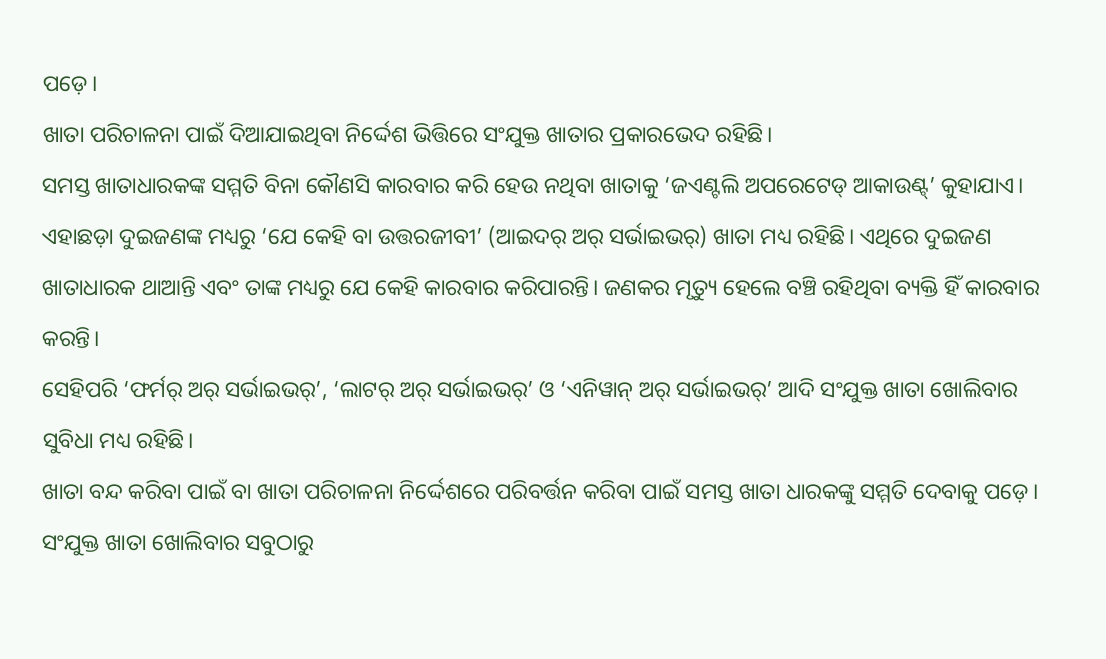ପଡ଼େ।
ଖାତା ପରିଚାଳନା ପାଇଁ ଦିଆଯାଇଥିବା ନିର୍ଦ୍ଦେଶ ଭିତ୍ତିରେ ସଂଯୁକ୍ତ ଖାତାର ପ୍ରକାରଭେଦ ରହିଛି।
ସମସ୍ତ ଖାତାଧାରକଙ୍କ ସମ୍ମତି ବିନା କୌଣସି କାରବାର କରି ହେଉ ନଥିବା ଖାତାକୁ ‘ଜଏଣ୍ଟଲି ଅପରେଟେଡ୍ ଆକାଉଣ୍ଟ୍’ କୁହାଯାଏ।
ଏହାଛଡ଼ା ଦୁଇଜଣଙ୍କ ମଧ୍ୟରୁ ‘ଯେ କେହି ବା ଉତ୍ତରଜୀବୀ’ (ଆଇଦର୍ ଅର୍ ସର୍ଭାଇଭର୍) ଖାତା ମଧ୍ୟ ରହିଛି। ଏଥିରେ ଦୁଇଜଣ ଖାତାଧାରକ ଥାଆନ୍ତି ଏବଂ ତାଙ୍କ ମଧ୍ୟରୁ ଯେ କେହି କାରବାର କରିପାରନ୍ତି। ଜଣକର ମୃତ୍ୟୁ ହେଲେ ବଞ୍ଚି ରହିଥିବା ବ୍ୟକ୍ତି ହିଁ କାରବାର କରନ୍ତି।
ସେହିପରି ‘ଫର୍ମର୍ ଅର୍ ସର୍ଭାଇଭର୍’, ‘ଲାଟର୍ ଅର୍ ସର୍ଭାଇଭର୍’ ଓ ‘ଏନିୱାନ୍ ଅର୍ ସର୍ଭାଇଭର୍’ ଆଦି ସଂଯୁକ୍ତ ଖାତା ଖୋଲିବାର ସୁବିଧା ମଧ୍ୟ ରହିଛି।
ଖାତା ବନ୍ଦ କରିବା ପାଇଁ ବା ଖାତା ପରିଚାଳନା ନିର୍ଦ୍ଦେଶରେ ପରିବର୍ତ୍ତନ କରିବା ପାଇଁ ସମସ୍ତ ଖାତା ଧାରକଙ୍କୁ ସମ୍ମତି ଦେବାକୁ ପଡ଼େ।
ସଂଯୁକ୍ତ ଖାତା ଖୋଲିବାର ସବୁଠାରୁ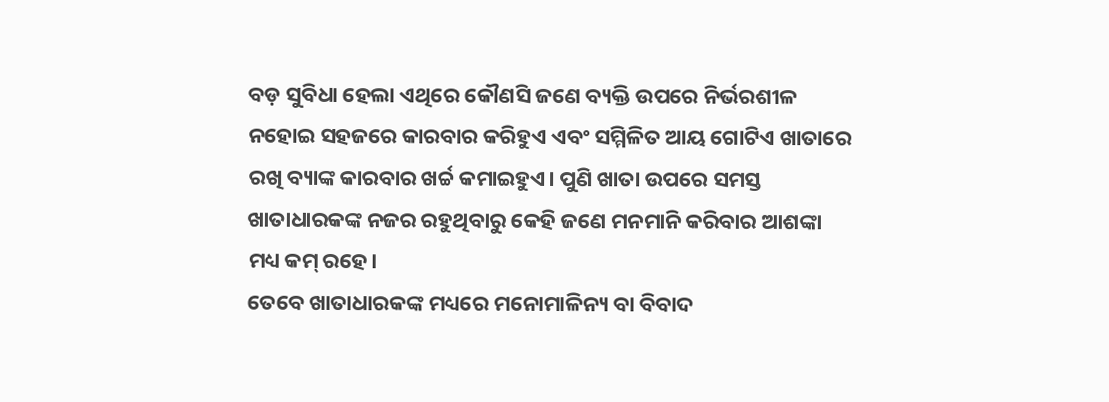ବଡ଼ ସୁବିଧା ହେଲା ଏଥିରେ କୌଣସି ଜଣେ ବ୍ୟକ୍ତି ଉପରେ ନିର୍ଭରଶୀଳ ନହୋଇ ସହଜରେ କାରବାର କରିହୁଏ ଏବଂ ସମ୍ମିଳିତ ଆୟ ଗୋଟିଏ ଖାତାରେ ରଖି ବ୍ୟାଙ୍କ କାରବାର ଖର୍ଚ୍ଚ କମାଇହୁଏ। ପୁଣି ଖାତା ଉପରେ ସମସ୍ତ ଖାତାଧାରକଙ୍କ ନଜର ରହୁଥିବାରୁ କେହି ଜଣେ ମନମାନି କରିବାର ଆଶଙ୍କା ମଧ୍ୟ କମ୍ ରହେ।
ତେବେ ଖାତାଧାରକଙ୍କ ମଧ୍ୟରେ ମନୋମାଳିନ୍ୟ ବା ବିବାଦ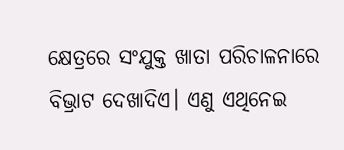କ୍ଷେତ୍ରରେ ସଂଯୁକ୍ତ ଖାତା ପରିଚାଳନାରେ ବିଭ୍ରାଟ ଦେଖାଦିଏ। ଏଣୁ ଏଥିନେଇ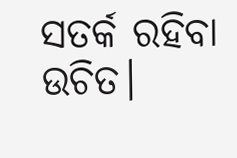ସତର୍କ ରହିବା ଉଚିତ।